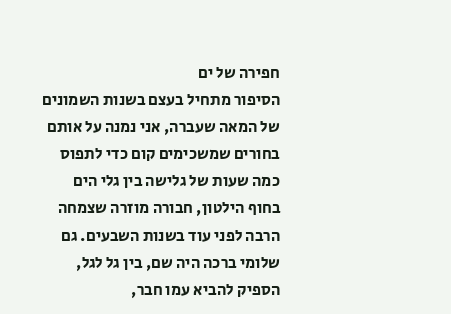חפירה של ים
הסיפור מתחיל בעצם בשנות השמונים של המאה שעברה, אני נמנה על אותם בחורים שמשכימים קום כדי לתפוס כמה שעות של גלישה בין גלי הים בחוף הילטון, חבורה מוזרה שצמחה הרבה לפני עוד בשנות השבעים. גם שלומי ברכה היה שם, בין גל לגל, הספיק להביא עמו חבר,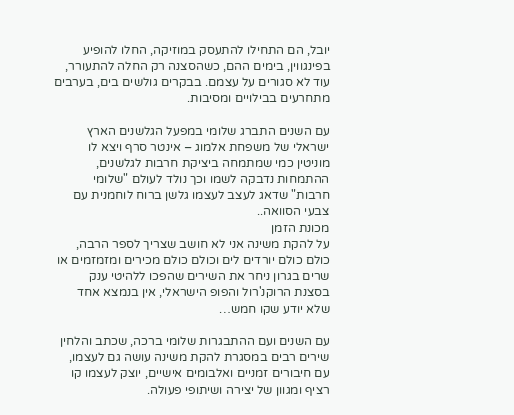יובל, הם התחילו להתעסק במוזיקה, החלו להופיע בפינגווין, בימים ההם, כשהסצנה רק החלה להתעורר, עוד לא סגורים על עצמם. בבקרים גולשים בים, בערבים מתחרעים בבילויים ומסיבות.

עם השנים התברג שלומי במפעל הגלשנים הארץ ישראלי של משפחת אלמוג – אינטר סרף ויצא לו מוניטין כמי שמתמחה ביציקת חרבות לגלשנים, ההתמחות נדבקה לשמו וכך נולד לעולם "שלומי חרבות" שדאג לעצב לעצמו גלשן ברוח לוחמנית עם צבעי הסוואה..
מכונת הזמן
על להקת משינה אני לא חושב שצריך לספר הרבה, כולם כולם יורדים לים וכולם כולם מכירים ומזמזמים או שרים בגרון ניחר את השירים שהפכו ללהיטי ענק בסצנת הרוקנ'רול והפופ הישראלי, אין בנמצא אחד שלא יודע שקו חמש…

עם השנים ועם ההתבגרות שלומי ברכה, שכתב והלחין שירים רבים במסגרת להקת משינה עושה גם לעצמו, עם חיבורים זמניים ואלבומים אישיים, יוצק לעצמו קו רציף ומגוון של יצירה ושיתופי פעולה.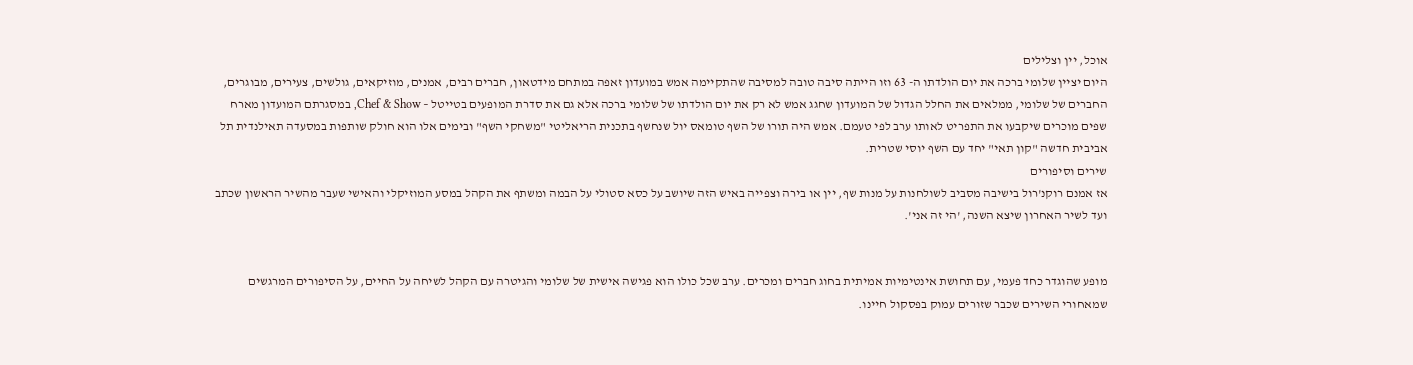אוכל, יין וצלילים
היום יציין שלומי ברכה את יום הולדתו ה- 63 וזו הייתה סיבה טובה למסיבה שהתקיימה אמש במועדון זאפה במתחם מידטאון, חברים רבים, אמנים, מוזיקאים, גולשים, צעירים, מבוגרים, החברים של שלומי, ממלאים את החלל הגדול של המועדון שחגג אמש לא רק את יום הולדתו של שלומי ברכה אלא גם את סדרת המופעים בטייטל – Chef & Show, במסגרתם המועדון מארח שפים מוכרים שיקבעו את התפריט לאותו ערב לפי טעמם. אמש היה תורו של השף טומאס יול שנחשף בתכנית הריאליטי "משחקי השף" ובימים אלו הוא חולק שותפות במסעדה תאילנדית תל אביבית חדשה "קון תאי" יחד עם השף יוסי שטרית.
שירים וסיפורים
אז אמנם רוקנ'רול בישיבה מסביב לשולחנות על מנות שף, יין או בירה וצפייה באיש הזה שיושב על כסא סטולי על הבמה ומשתף את הקהל במסע המוזיקלי והאישי שעבר מהשיר הראשון שכתב ועד לשיר האחרון שיצא השנה, 'הי זה אני'.


מופע שהוגדר כחד פעמי, עם תחושת אינטימיות אמיתית בחוג חברים ומכרים. ערב שכל כולו הוא פגישה אישית של שלומי והגיטרה עם הקהל לשיחה על החיים, על הסיפורים המרגשים שמאחורי השירים שכבר שזורים עמוק בפסקול חיינו.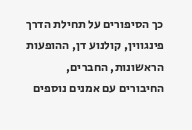כך הסיפורים על תחילת הדרך פינגווין, קולנוע דן, ההופעות הראשונות, החברים, החיבורים עם אמנים נוספים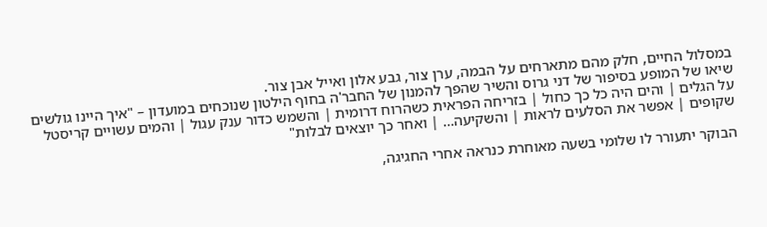במסלול החיים, חלק מהם מתארחים על הבמה, ערן צור, גבע אלון ואייל אבן צור.
שיאו של המופע בסיפור של דני גרוס והשיר שהפך להמנון של החבר'ה בחוף הילטון שנוכחים במועדון – "איך היינו גולשים על הגלים | והים היה כל כך כחול | בזריחה הפראית כשהרוח דרומית | והשמש כדור ענק עגול | והמים עשויים קריסטל שקופים | אפשר את הסלעים לראות | והשקיעה… | ואחר כך יוצאים לבלות"

הבוקר יתעורר לו שלומי בשעה מאוחרת כנראה אחרי החגיגה,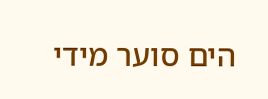הים סוער מידי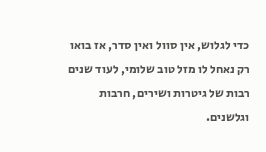כדי לגלוש, אין סוול ואין סדר, אז בואו רק נאחל לו מזל טוב שלומי, לעוד שנים רבות של גיטרות ושירים, חרבות וגלשנים.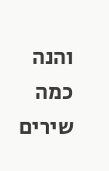והנה כמה שירים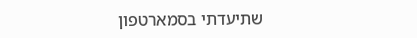שתיעדתי בסמארטפון